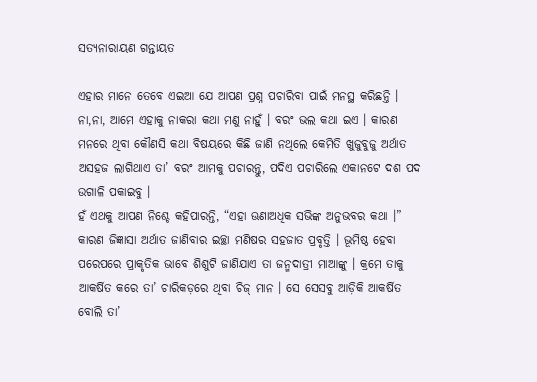ସତ୍ୟନାରାୟଣ ଗନ୍ତାୟତ

ଏହାର ମାନେ ତେବେ ଏଇଆ ଯେ ଆପଣ ପ୍ରଶ୍ନ ପଚାରିବା ପାଇଁ ମନସ୍ଥ କରିଛନ୍ତି । ନା,ନା, ଆମେ ଏହାକୁ ନାକରା କଥା ମଣୁ ନାହୁଁ । ବରଂ ଭଲ କଥା ଇଏ । କାରଣ ମନରେ ଥିବା କୌଣସି କଥା ବିଷୟରେ କିଛି ଜାଣି ନଥିଲେ କେମିତି ଖୁଜୁବୁଜୁ ଅର୍ଥାତ ଅସହଜ ଲାଗିଥାଏ ତା’ ବରଂ ଆମକୁ ପଚାରନ୍ତୁ, ପଦିଏ ପଚାରିଲେ ଏକାନଟେ ଦଶ ପଦ ଉଗାଳି ପକାଇବୁ ।
ହଁ ଏଥକୁ ଆପଣ ନିଶ୍ଚେ କହିପାରନ୍ତି, “ଏହା ଊଣାଅଧିକ ସଭିଙ୍କ ଅନୁଭବର କଥା ।” କାରଣ ଜିଜ୍ଞାସା ଅର୍ଥାତ ଜାଣିବାର ଇଚ୍ଛା ମଣିଷର ସହଜାତ ପ୍ରବୃତ୍ତି । ଭୂମିଷ୍ଠ ହେବା ପରେପରେ ପ୍ରାକୃତିକ ଭାବେ ଶିଶୁଟି ଜାଣିଯାଏ ତା ଜନ୍ମଦାତ୍ରୀ ମାଆଙ୍କୁ । କ୍ରମେ ତାକୁ ଆକର୍ଷିତ କରେ ତା’ ଚାରିକଡ଼ରେ ଥିବା ଚିଜ୍ ମାନ । ସେ ସେସବୁ ଆଡ଼ିକି ଆକର୍ଷିତ ବୋଲି ତା’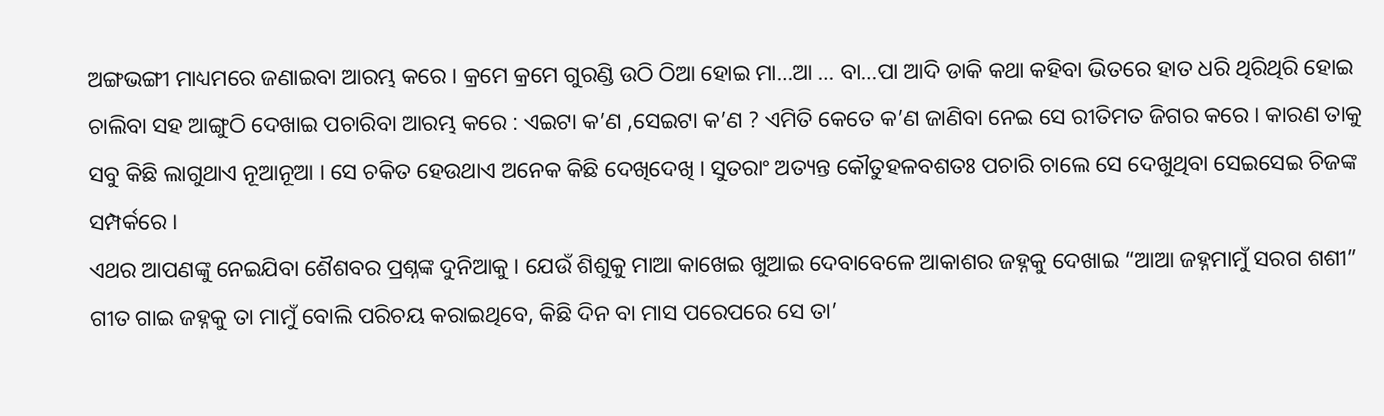ଅଙ୍ଗଭଙ୍ଗୀ ମାଧ୍ୟମରେ ଜଣାଇବା ଆରମ୍ଭ କରେ । କ୍ରମେ କ୍ରମେ ଗୁରଣ୍ଡି ଉଠି ଠିଆ ହୋଇ ମା…ଆ … ବା…ପା ଆଦି ଡାକି କଥା କହିବା ଭିତରେ ହାତ ଧରି ଥିରିଥିରି ହୋଇ ଚାଲିବା ସହ ଆଙ୍ଗୁଠି ଦେଖାଇ ପଚାରିବା ଆରମ୍ଭ କରେ : ଏଇଟା କ’ଣ ,ସେଇଟା କ’ଣ ? ଏମିତି କେତେ କ’ଣ ଜାଣିବା ନେଇ ସେ ରୀତିମତ ଜିଗର କରେ । କାରଣ ତାକୁ ସବୁ କିଛି ଲାଗୁଥାଏ ନୂଆନୂଆ । ସେ ଚକିତ ହେଉଥାଏ ଅନେକ କିଛି ଦେଖିଦେଖି । ସୁତରାଂ ଅତ୍ୟନ୍ତ କୌତୁହଳବଶତଃ ପଚାରି ଚାଲେ ସେ ଦେଖୁଥିବା ସେଇସେଇ ଚିଜଙ୍କ ସମ୍ପର୍କରେ ।
ଏଥର ଆପଣଙ୍କୁ ନେଇଯିବା ଶୈଶବର ପ୍ରଶ୍ନଙ୍କ ଦୁନିଆକୁ । ଯେଉଁ ଶିଶୁକୁ ମାଆ କାଖେଇ ଖୁଆଇ ଦେବାବେଳେ ଆକାଶର ଜହ୍ନକୁ ଦେଖାଇ “ଆଆ ଜହ୍ନମାମୁଁ ସରଗ ଶଶୀ” ଗୀତ ଗାଇ ଜହ୍ନକୁ ତା ମାମୁଁ ବୋଲି ପରିଚୟ କରାଇଥିବେ, କିଛି ଦିନ ବା ମାସ ପରେପରେ ସେ ତା’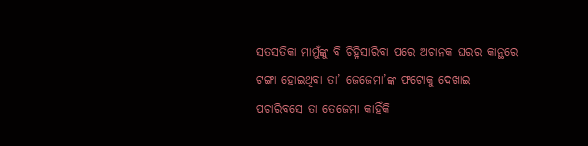ସତସତିକା ମାମୁଁଙ୍କୁ ବି ଚିହ୍ନିସାରିବା ପରେ ଅଚାନକ ଘରର କାନ୍ଥରେ ଟଙ୍ଗା ହୋଇଥିବା ତା’ ଜେଜେମା’ଙ୍କ ଫଟୋକୁ ଦେଖାଇ ପଚାରିବସେ ତା ତେଜେମା କାହିଁକି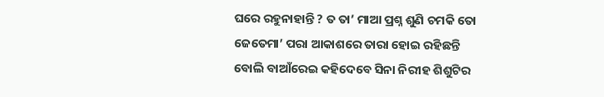ଘରେ ରହୁନାହାନ୍ତି ? ତ ତା’ ମାଆ ପ୍ରଶ୍ନ ଶୁଣି ଚମକି ତୋ ଜେତେମା’ ପରା ଆକାଶରେ ତାରା ହୋଇ ରହିଛନ୍ତି ବୋଲି ବାଆଁରେଇ କହିଦେବେ ସିନା ନିରୀହ ଶିଶୁଟିର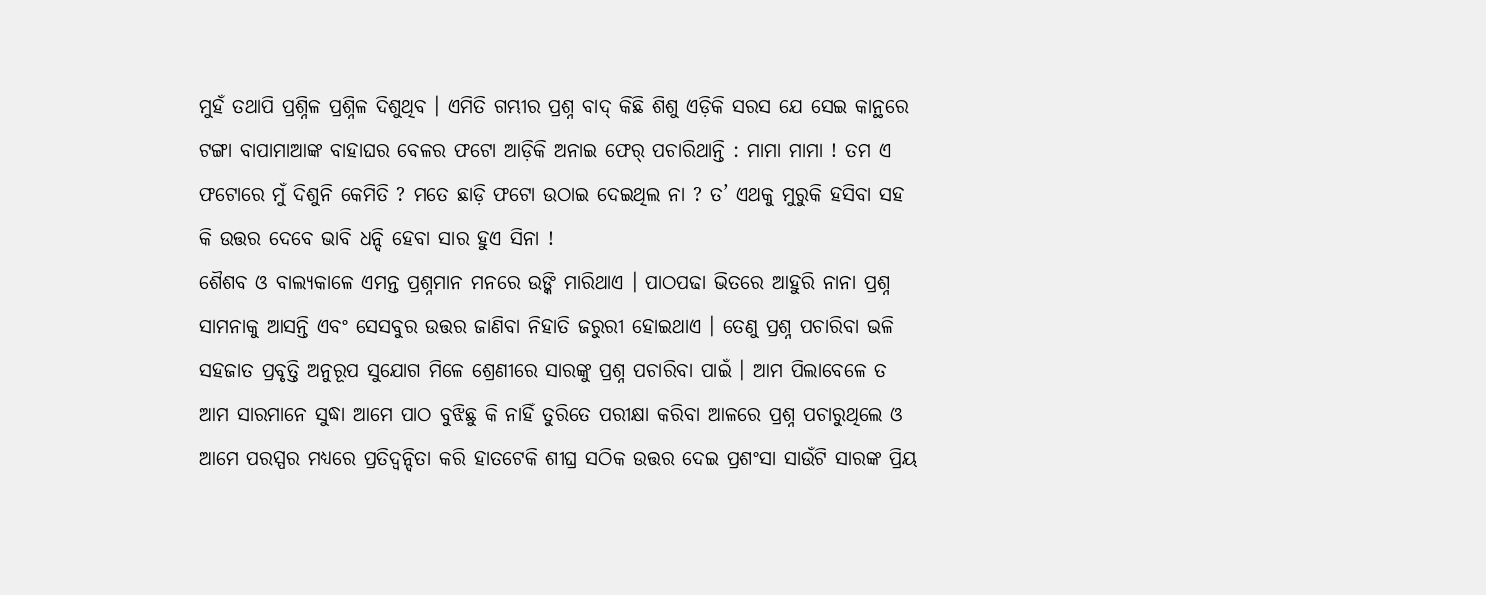ମୁହଁ ତଥାପି ପ୍ରଶ୍ନିଳ ପ୍ରଶ୍ନିଳ ଦିଶୁଥିବ । ଏମିତି ଗମ୍ଭୀର ପ୍ରଶ୍ନ ବାଦ୍ କିଛି ଶିଶୁ ଏଡ଼ିକି ସରସ ଯେ ସେଇ କାନ୍ଥରେ ଟଙ୍ଗା ବାପାମାଆଙ୍କ ବାହାଘର ବେଳର ଫଟୋ ଆଡ଼ିକି ଅନାଇ ଫେର୍ ପଚାରିଥାନ୍ତି : ମାମା ମାମା ! ତମ ଏ ଫଟୋରେ ମୁଁ ଦିଶୁନି କେମିତି ? ମତେ ଛାଡ଼ି ଫଟୋ ଉଠାଇ ଦେଇଥିଲ ନା ? ତ’ ଏଥକୁ ମୁରୁକି ହସିବା ସହ କି ଉତ୍ତର ଦେବେ ଭାବି ଧନ୍ଦି ହେବା ସାର ହୁଏ ସିନା !
ଶୈଶବ ଓ ବାଲ୍ୟକାଳେ ଏମନ୍ତ ପ୍ରଶ୍ନମାନ ମନରେ ଉଙ୍କି ମାରିଥାଏ । ପାଠପଢା ଭିତରେ ଆହୁରି ନାନା ପ୍ରଶ୍ନ ସାମନାକୁ ଆସନ୍ତି ଏବଂ ସେସବୁର ଉତ୍ତର ଜାଣିବା ନିହାତି ଜରୁରୀ ହୋଇଥାଏ । ତେଣୁ ପ୍ରଶ୍ନ ପଚାରିବା ଭଳି ସହଜାତ ପ୍ରବୃତ୍ତି ଅନୁରୂପ ସୁଯୋଗ ମିଳେ ଶ୍ରେଣୀରେ ସାରଙ୍କୁ ପ୍ରଶ୍ନ ପଚାରିବା ପାଇଁ । ଆମ ପିଲାବେଳେ ତ ଆମ ସାରମାନେ ସୁଦ୍ଧା ଆମେ ପାଠ ବୁଝିଛୁ କି ନାହିଁ ତୁରିତେ ପରୀକ୍ଷା କରିବା ଆଳରେ ପ୍ରଶ୍ନ ପଚାରୁଥିଲେ ଓ ଆମେ ପରସ୍ପର ମଧ୍ୟରେ ପ୍ରତିଦ୍ୱନ୍ଦିତା କରି ହାତଟେକି ଶୀଘ୍ର ସଠିକ ଉତ୍ତର ଦେଇ ପ୍ରଶଂସା ସାଉଁଟି ସାରଙ୍କ ପ୍ରିୟ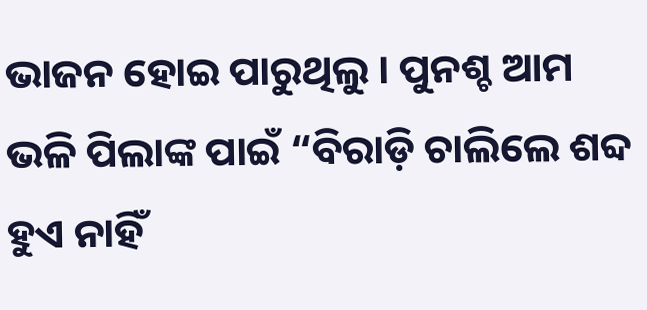ଭାଜନ ହୋଇ ପାରୁଥିଲୁ । ପୁନଶ୍ଚ ଆମ ଭଳି ପିଲାଙ୍କ ପାଇଁ “ବିରାଡ଼ି ଚାଲିଲେ ଶବ୍ଦ ହୁଏ ନାହିଁ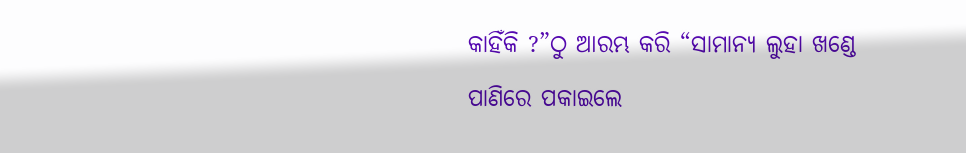କାହିଁକି ?”ଠୁ ଆରମ୍ଭ କରି “ସାମାନ୍ୟ ଲୁହା ଖଣ୍ଡେ ପାଣିରେ ପକାଇଲେ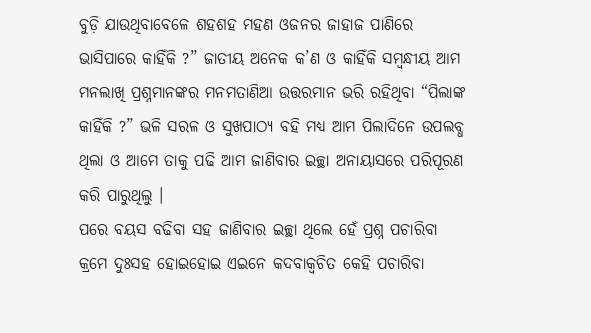ବୁଡ଼ି ଯାଉଥିବାବେଳେ ଶହଶହ ମହଣ ଓଜନର ଜାହାଜ ପାଣିରେ ଭାସିପାରେ କାହିଁକି ?” ଜାତୀୟ ଅନେକ କ’ଣ ଓ କାହିଁକି ସମ୍ବନ୍ଧୀୟ ଆମ ମନଲାଖି ପ୍ରଶ୍ନମାନଙ୍କର ମନମତାଣିଆ ଉତ୍ତରମାନ ଭରି ରହିଥିବା “ପିଲାଙ୍କ କାହିଁକି ?” ଭଳି ସରଳ ଓ ସୁଖପାଠ୍ୟ ବହି ମଧ୍ୟ ଆମ ପିଲାଦିନେ ଉପଲବ୍ଧ ଥିଲା ଓ ଆମେ ତାକୁ ପଢି ଆମ ଜାଣିବାର ଇଚ୍ଛା ଅନାୟାସରେ ପରିପୂରଣ କରି ପାରୁଥିଲୁ ।
ପରେ ବୟସ ବଢିବା ସହ ଜାଣିବାର ଇଚ୍ଛା ଥିଲେ ହେଁ ପ୍ରଶ୍ନ ପଚାରିବା କ୍ରମେ ଦୁଃସହ ହୋଇହୋଇ ଏଇନେ କଦବାକ୍ୱଚିତ କେହି ପଚାରିବା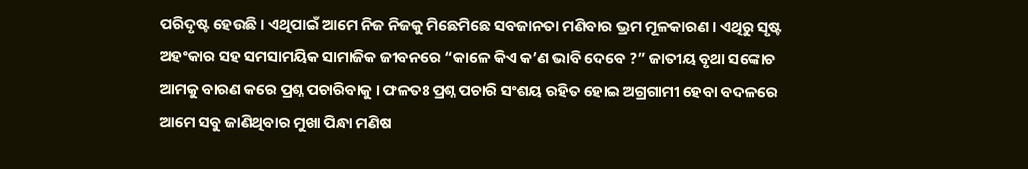ପରିଦୃଷ୍ଟ ହେଉଛି । ଏଥିପାଇଁ ଆମେ ନିଜ ନିଜକୁ ମିଛେମିଛେ ସବଜାନତା ମଣିବାର ଭ୍ରମ ମୂଳକାରଣ । ଏଥିରୁ ସୃଷ୍ଟ ଅହଂକାର ସହ ସମସାମୟିକ ସାମାଜିକ ଜୀବନରେ “କାଳେ କିଏ କ’ଣ ଭାବି ଦେବେ ?” ଜାତୀୟ ବୃଥା ସଙ୍କୋଚ ଆମକୁ ବାରଣ କରେ ପ୍ରଶ୍ନ ପଚାରିବାକୁ । ଫଳତଃ ପ୍ରଶ୍ନ ପଚାରି ସଂଶୟ ରହିତ ହୋଇ ଅଗ୍ରଗାମୀ ହେବା ବଦଳରେ ଆମେ ସବୁ ଜାଣିଥିବାର ମୁଖା ପିନ୍ଧା ମଣିଷ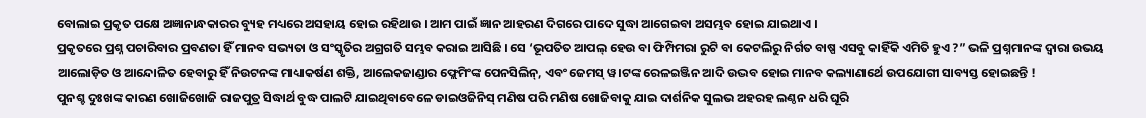ବୋଲାଇ ପ୍ରକୃତ ପକ୍ଷେ ଅଜ୍ଞାନାନ୍ଧକାରର ବ୍ୟୁହ ମଧ୍ୟରେ ଅସହାୟ ହୋଇ ରହିଥାଉ । ଆମ ପାଇଁ ଜ୍ଞାନ ଆହରଣ ଦିଗରେ ପାଦେ ସୁଦ୍ଧା ଆଗେଇବା ଅସମ୍ଭବ ହୋଇ ଯାଇଥାଏ ।
ପ୍ରକୃତରେ ପ୍ରଶ୍ନ ପଚାରିବାର ପ୍ରବଣତା ହିଁ ମାନବ ସଭ୍ୟତା ଓ ସଂସ୍କୃତିର ଅଗ୍ରଗତି ସମ୍ଭବ କରାଇ ଆସିଛି । ସେ ‘ଭୂପତିତ ଆପଲ୍ ହେଉ ବା ଫିମ୍ପିମରା ରୁଟି ବା କେଟଲିରୁ ନିର୍ଗତ ବାଷ୍ପ ଏସବୁ କାହିଁକି ଏମିତି ହୁଏ ?” ଭଳି ପ୍ରଶ୍ନମାନଙ୍କ ଦ୍ୱାରା ଉଭୟ ଆଲୋଡ଼ିତ ଓ ଆନ୍ଦୋଳିତ ହେବାରୁ ହିଁ ନିଉଟନଙ୍କ ମାଧ୍ୟାକର୍ଷଣ ଶକ୍ତି, ଆଲେକଜାଣ୍ଡାର ଫ୍ଲେମିଂଙ୍କ ପେନସିଲିନ୍, ଏବଂ ଜେମସ୍ ୱ।ଟଙ୍କ ରେଳଇଞ୍ଜିନ ଆଦି ଉଦ୍ଭବ ହୋଇ ମାନବ କଲ୍ୟାଣାର୍ଥେ ଉପଯୋଗୀ ସାବ୍ୟସ୍ତ ହୋଇଛନ୍ତି !
ପୁନଶ୍ଚ ଦୁଃଖଙ୍କ କାରଣ ଖୋଜିଖୋଜି ରାଜପୁତ୍ର ସିଦ୍ଧାର୍ଥ ବୁଦ୍ଧ ପାଲଟି ଯାଇଥିବାବେଳେ ଡାଇଓଜିନିସ୍ ମଣିଷ ପରି ମଣିଷ ଖୋଜିବାକୁ ଯାଇ ଦାର୍ଶନିକ ସୁଲଭ ଅହରହ ଲଣ୍ଠନ ଧରି ଘୂରି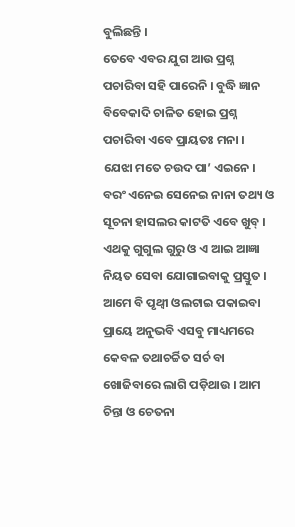ବୁଲିଛନ୍ତି ।
ତେବେ ଏବର ଯୁଗ ଆଉ ପ୍ରଶ୍ନ ପଚାରିବା ସହି ପାରେନି । ବୁଦ୍ଧି ଜ୍ଞାନ ବିବେକାଦି ଚାଳିତ ହୋଇ ପ୍ରଶ୍ନ ପଚାରିବା ଏବେ ପ୍ରାୟତଃ ମନା । ଯେଝା ମତେ ଚଉଦ ପା’ ଏଇନେ । ବରଂ ଏନେଇ ସେନେଇ ନାନା ତଥ୍ୟ ଓ ସୂଚନା ହାସଲର କାଟତି ଏବେ ଖୁବ୍ । ଏଥକୁ ଗୁଗୁଲ ଗୁରୁ ଓ ଏ ଆଇ ଆଜ୍ଞା ନିୟତ ସେବା ଯୋଗାଇବାକୁ ପ୍ରସ୍ତୁତ । ଆମେ ବି ପୃଥ୍ଵୀ ଓଲଟାଇ ପକାଇବା ପ୍ରାୟେ ଅନୁଭବି ଏସବୁ ମାଧ୍ୟମରେ କେବଳ ତଥାଚର୍ଚ୍ଚିତ ସର୍ଚ ବା ଖୋଜିବାରେ ଲାଗି ପଡ଼ିଥାଉ । ଆମ ଚିନ୍ତା ଓ ଚେତନା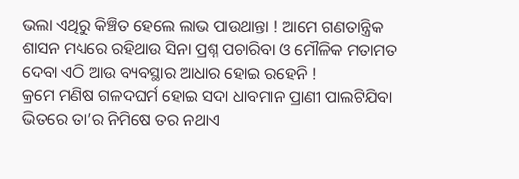ଭଲା ଏଥିରୁ କିଞ୍ଚିତ ହେଲେ ଲାଭ ପାଉଥାନ୍ତା ! ଆମେ ଗଣତାନ୍ତ୍ରିକ ଶାସନ ମଧ୍ୟରେ ରହିଥାଉ ସିନା ପ୍ରଶ୍ନ ପଚାରିବା ଓ ମୌଳିକ ମତାମତ ଦେବା ଏଠି ଆଉ ବ୍ୟବସ୍ଥାର ଆଧାର ହୋଇ ରହେନି !
କ୍ରମେ ମଣିଷ ଗଳଦଘର୍ମ ହୋଇ ସଦା ଧାବମାନ ପ୍ରାଣୀ ପାଲଟିଯିବା ଭିତରେ ତା’ର ନିମିଷେ ତର ନଥାଏ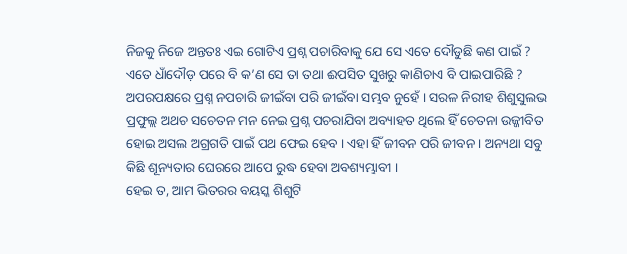ନିଜକୁ ନିଜେ ଅନ୍ତତଃ ଏଇ ଗୋଟିଏ ପ୍ରଶ୍ନ ପଚାରିବାକୁ ଯେ ସେ ଏତେ ଦୌଡୁଛି କଣ ପାଇଁ ? ଏତେ ଧାଁଦୌଡ଼ ପରେ ବି କ’ଣ ସେ ତା ତଥା ଈପସିତ ସୁଖରୁ କାଣିଚାଏ ବି ପାଇପାରିଛି ? ଅପରପକ୍ଷରେ ପ୍ରଶ୍ନ ନପଚାରି ଜୀଇଁବା ପରି ଜୀଇଁବା ସମ୍ଭବ ନୁହେଁ । ସରଳ ନିରୀହ ଶିଶୁସୁଲଭ ପ୍ରଫୁଲ୍ଲ ଅଥଚ ସଚେତନ ମନ ନେଇ ପ୍ରଶ୍ନ ପଚରାଯିବା ଅବ୍ୟାହତ ଥିଲେ ହିଁ ଚେତନା ଉଜ୍ଜୀବିତ ହୋଇ ଅସଲ ଅଗ୍ରଗତି ପାଇଁ ପଥ ଫେଇ ହେବ । ଏହା ହିଁ ଜୀବନ ପରି ଜୀବନ । ଅନ୍ୟଥା ସବୁ କିଛି ଶୂନ୍ୟତାର ଘେରରେ ଆପେ ରୁଦ୍ଧ ହେବା ଅବଶ୍ୟମ୍ଭାବୀ ।
ହେଇ ତ, ଆମ ଭିତରର ବୟସ୍କ ଶିଶୁଟି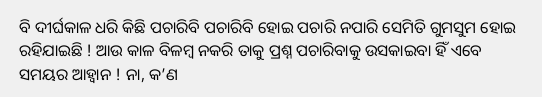ବି ଦୀର୍ଘକାଳ ଧରି କିଛି ପଚାରିବି ପଚାରିବି ହୋଇ ପଚାରି ନପାରି ସେମିତି ଗୁମସୁମ ହୋଇ ରହିଯାଇଛି ! ଆଉ କାଳ ବିଳମ୍ବ ନକରି ତାକୁ ପ୍ରଶ୍ନ ପଚାରିବାକୁ ଉସକାଇବା ହିଁ ଏବେ ସମୟର ଆହ୍ୱାନ ! ନା, କ’ଣ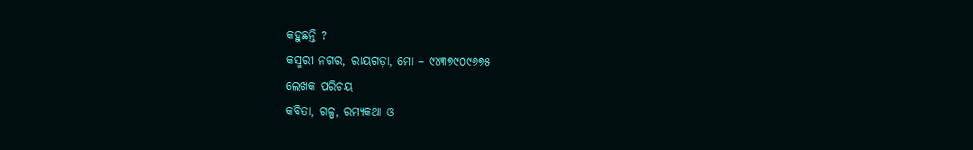କହୁଛନ୍ତି ?
କସ୍ମରୀ ନଗର, ରାୟଗଡ଼ା, ମୋ – ୯୪୩୭୯୦୯୬୭୫
ଲେଖକ ପରିଚୟ
କବିତା, ଗଳ୍ପ, ରମ୍ୟକଥା ଓ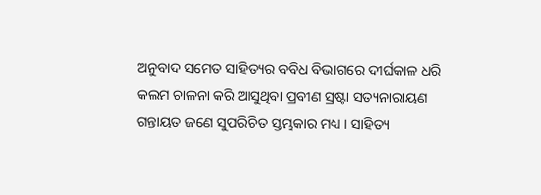ଅନୁବାଦ ସମେତ ସାହିତ୍ୟର ବବିଧ ବିଭାଗରେ ଦୀର୍ଘକାଳ ଧରି କଲମ ଚାଳନା କରି ଆସୁଥିବା ପ୍ରବୀଣ ସ୍ରଷ୍ଟା ସତ୍ୟନାରାୟଣ ଗନ୍ତାୟତ ଜଣେ ସୁପରିଚିତ ସ୍ତମ୍ଭକାର ମଧ୍ୟ । ସାହିତ୍ୟ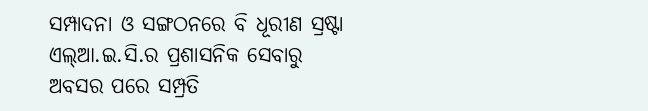ସମ୍ପାଦନା ଓ ସଙ୍ଗଠନରେ ବି ଧୂରୀଣ ସ୍ରଷ୍ଟା ଏଲ୍ଆ.ଇ.ସି.ର ପ୍ରଶାସନିକ ସେବାରୁ ଅବସର ପରେ ସମ୍ପ୍ରତି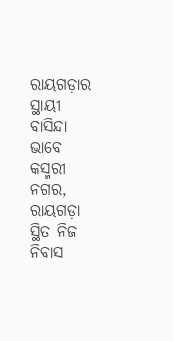ରାୟଗଡ଼ାର ସ୍ଥାୟୀ ବାସିନ୍ଦା ଭାବେ କସ୍ମରୀ ନଗର, ରାୟଗଡ଼ା ସ୍ଥିତ ନିଜ ନିବାସ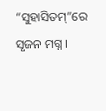“ସୁହାସିତମ୍”ରେ ସୃଜନ ମଗ୍ନ ।